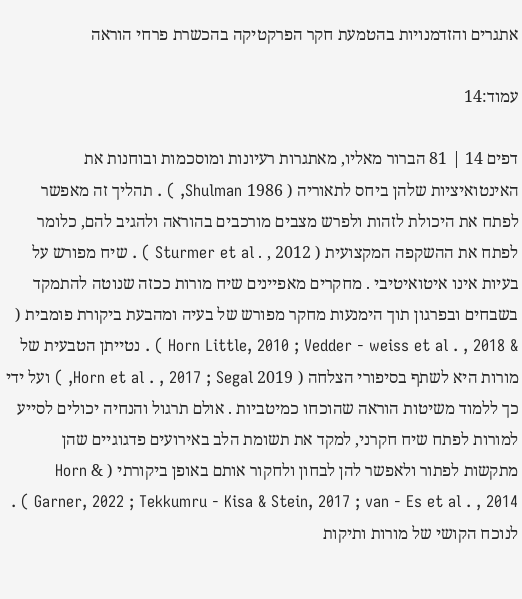אתגרים והזדמנויות בהטמעת חקר הפרקטיקה בהכשרת פרחי הוראה

עמוד:14

דפים 14 | 81 הברור מאליו, מאתגרות רעיונות ומוסכמות ובוחנות את האינטואיציות שלהן ביחס לתאוריה ( 1986 Shulman, ) . תהליך זה מאפשר לפתח את היכולת לזהות ולפרש מצבים מורכבים בהוראה ולהגיב להם, כלומר לפתח את ההשקפה המקצועית ( 2012 , . Sturmer et al ) . שיח מפורש על בעיות אינו איטואיטיבי . מחקרים מאפיינים שיח מורות ככזה שנוטה להתמקד בשבחים ובפרגון תוך הימנעות מחקר מפורש של בעיה ומהבעת ביקורת פומבית ( & Horn Little, 2010 ; Vedder - weiss et al . , 2018 ) . נטייתן הטבעית של מורות היא לשתף בסיפורי הצלחה ( 2019 Horn et al . , 2017 ; Segal, ) ועל ידי כך ללמוד משיטות הוראה שהוכחו כמיטביות . אולם תרגול והנחיה יכולים לסייע למורות לפתח שיח חקרני, למקד את תשומת הלב באירועים פדגוגיים שהן מתקשות לפתור ולאפשר להן לבחון ולחקור אותם באופן ביקורתי ( & Horn Garner, 2022 ; Tekkumru - Kisa & Stein, 2017 ; van - Es et al . , 2014 ) . לנוכח הקושי של מורות ותיקות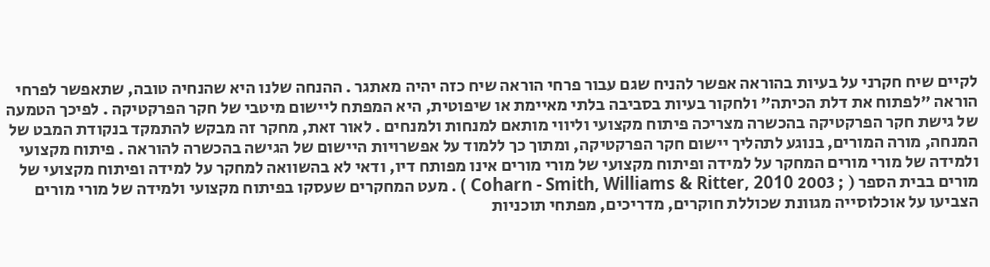לקיים שיח חקרני על בעיות בהוראה אפשר להניח שגם עבור פרחי הוראה שיח כזה יהיה מאתגר . ההנחה שלנו היא שהנחיה טובה, שתאפשר לפרחי הוראה "לפתוח את דלת הכיתה" ולחקור בעיות בסביבה בלתי מאיימת או שיפוטית, היא המפתח ליישום מיטבי של חקר הפרקטיקה . לפיכך הטמעה של גישת חקר הפרקטיקה בהכשרה מצריכה פיתוח מקצועי וליווי מותאם למנחות ולמנחים . לאור זאת, מחקר זה מבקש להתמקד בנקודת המבט של המנחה, מורה המורים, בנוגע לתהליך יישום חקר הפרקטיקה, ומתוך כך ללמוד על אפשרויות היישום של הגישה בהכשרה להוראה . פיתוח מקצועי ולמידה של מורי מורים המחקר על למידה ופיתוח מקצועי של מורי מורים אינו מפותח דיו, ודאי לא בהשוואה למחקר על למידה ופיתוח מקצועי של מורים בבית הספר ( ; 2003 Coharn - Smith, Williams & Ritter, 2010 ) . מעט המחקרים שעסקו בפיתוח מקצועי ולמידה של מורי מורים הצביעו על אוכלוסייה מגוונת שכוללת חוקרים, מדריכים, מפתחי תוכניות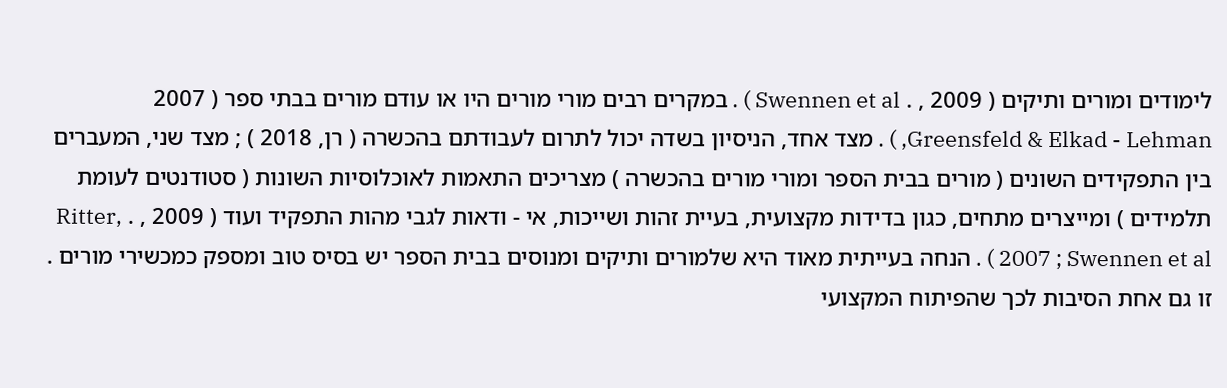לימודים ומורים ותיקים ( 2009 , . Swennen et al ) . במקרים רבים מורי מורים היו או עודם מורים בבתי ספר ( 2007 Greensfeld & Elkad - Lehman, ) . מצד אחד, הניסיון בשדה יכול לתרום לעבודתם בהכשרה ( רן, 2018 ) ; מצד שני, המעברים בין התפקידים השונים ( מורים בבית הספר ומורי מורים בהכשרה ) מצריכים התאמות לאוכלוסיות השונות ( סטודנטים לעומת תלמידים ) ומייצרים מתחים, כגון בדידות מקצועית, בעיית זהות ושייכות, אי - ודאות לגבי מהות התפקיד ועוד ( 2009 , . Ritter, 2007 ; Swennen et al ) . הנחה בעייתית מאוד היא שלמורים ותיקים ומנוסים בבית הספר יש בסיס טוב ומספק כמכשירי מורים . זו גם אחת הסיבות לכך שהפיתוח המקצועי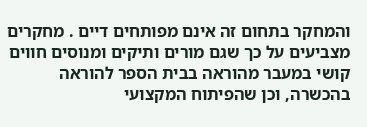והמחקר בתחום זה אינם מפותחים דיים . מחקרים מצביעים על כך שגם מורים ותיקים ומנוסים חווים קושי במעבר מהוראה בבית הספר להוראה בהכשרה, וכן שהפיתוח המקצועי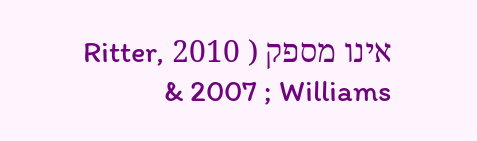אינו מספק ( 2010 Ritter, 2007 ; Williams &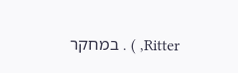Ritter, ) . במחקר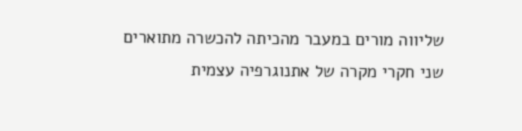שליווה מורים במעבר מהכיתה להכשרה מתוארים שני חקרי מקרה של אתנוגרפיה עצמית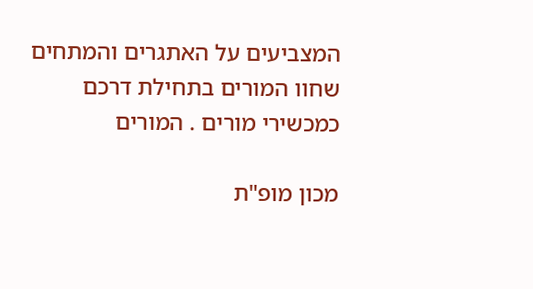המצביעים על האתגרים והמתחים שחוו המורים בתחילת דרכם כמכשירי מורים . המורים

מכון מופ"ת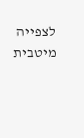לצפייה מיטבית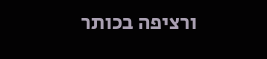ורציפה בכותר